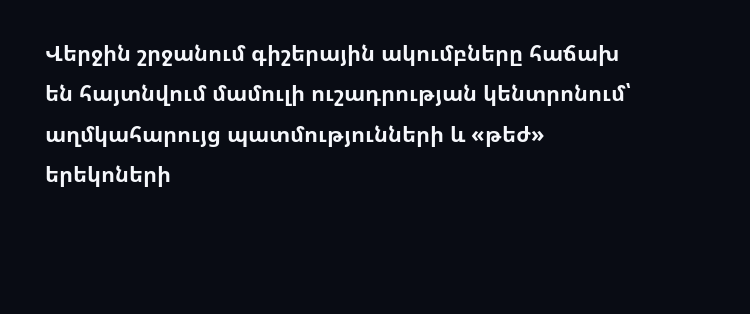Վերջին շրջանում գիշերային ակումբները հաճախ են հայտնվում մամուլի ուշադրության կենտրոնում՝ աղմկահարույց պատմությունների և «թեժ» երեկոների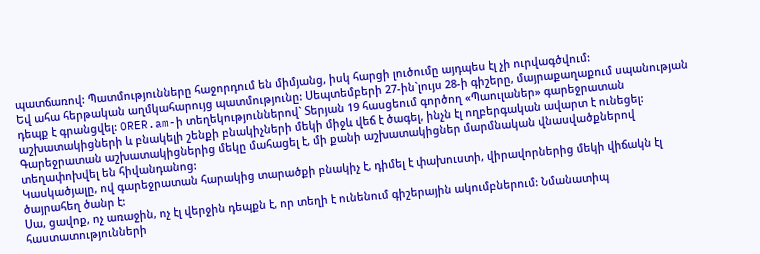պատճառով: Պատմությունները հաջորդում են միմյանց, իսկ հարցի լուծումը այդպես էլ չի ուրվագծվում:
Եվ ահա հերթական աղմկահարույց պատմությունը: Սեպտեմբերի 27-ին`լույս 28-ի գիշերը, մայրաքաղաքում սպանության դեպք է գրանցվել: ORER.am-ի տեղեկություններով` Տերյան 19 հասցեում գործող «Պաուլաներ» գարեջրատան աշխատակիցների և բնակելի շենքի բնակիչների մեկի միջև վեճ է ծագել, ինչն էլ ողբերգական ավարտ է ունեցել: Գարեջրատան աշխատակիցներից մեկը մահացել է, մի քանի աշխատակիցներ մարմնական վնասվածքներով տեղափոխվել են հիվանդանոց:
Կասկածյալը, ով գարեջրատան հարակից տարածքի բնակիչ է, դիմել է փախուստի, վիրավորներից մեկի վիճակն էլ ծայրահեղ ծանր է:
Սա, ցավոք, ոչ առաջին, ոչ էլ վերջին դեպքն է, որ տեղի է ունենում գիշերային ակումբներում: Նմանատիպ հաստատությունների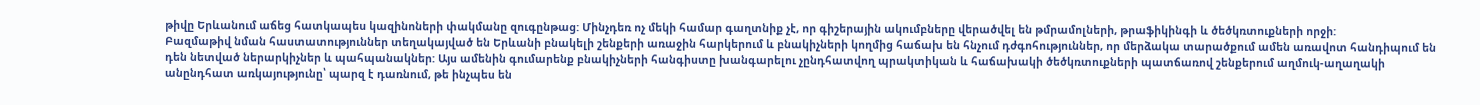թիվը Երևանում աճեց հատկապես կազինոների փակմանը զուգընթաց: Մինչդեռ ոչ մեկի համար գաղտնիք չէ, որ գիշերային ակումբները վերածվել են թմրամոլների, թրաֆիկինգի և ծեծկռտուքների որջի:
Բազմաթիվ նման հաստատություններ տեղակայված են Երևանի բնակելի շենքերի առաջին հարկերում և բնակիչների կողմից հաճախ են հնչում դժգոհություններ, որ մերձակա տարածքում ամեն առավոտ հանդիպում են դեն նետված ներարկիչներ և պահպանակներ: Այս ամենին գումարենք բնակիչների հանգիստը խանգարելու չընդհատվող պրակտիկան և հաճախակի ծեծկռտուքների պատճառով շենքերում աղմուկ-աղաղակի անընդհատ առկայությունը՝ պարզ է դառնում, թե ինչպես են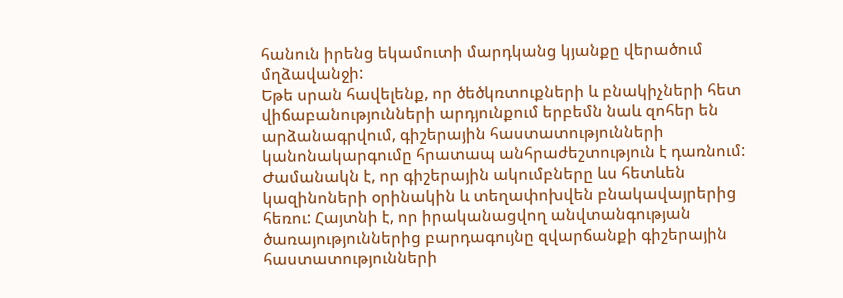հանուն իրենց եկամուտի մարդկանց կյանքը վերածում մղձավանջի:
Եթե սրան հավելենք, որ ծեծկռտուքների և բնակիչների հետ վիճաբանությունների արդյունքում երբեմն նաև զոհեր են արձանագրվում, գիշերային հաստատությունների կանոնակարգումը հրատապ անհրաժեշտություն է դառնում:
Ժամանակն է, որ գիշերային ակումբները ևս հետևեն կազինոների օրինակին և տեղափոխվեն բնակավայրերից հեռու: Հայտնի է, որ իրականացվող անվտանգության ծառայություններից բարդագույնը զվարճանքի գիշերային հաստատությունների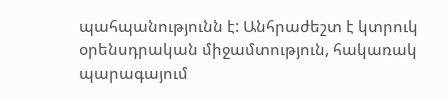պահպանությունն է: Անհրաժեշտ է կտրուկ օրենսդրական միջամտություն, հակառակ պարագայում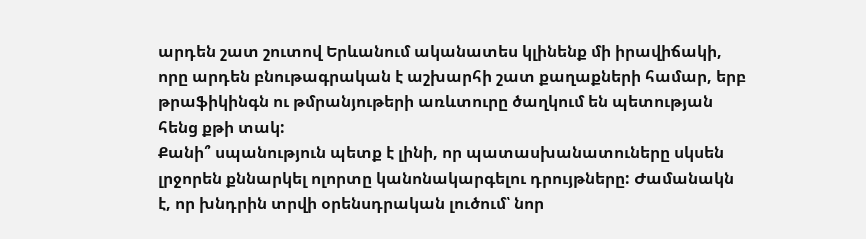արդեն շատ շուտով Երևանում ականատես կլինենք մի իրավիճակի, որը արդեն բնութագրական է աշխարհի շատ քաղաքների համար, երբ թրաֆիկինգն ու թմրանյութերի առևտուրը ծաղկում են պետության հենց քթի տակ:
Քանի՞ սպանություն պետք է լինի, որ պատասխանատուները սկսեն լրջորեն քննարկել ոլորտը կանոնակարգելու դրույթները: Ժամանակն է, որ խնդրին տրվի օրենսդրական լուծում՝ նոր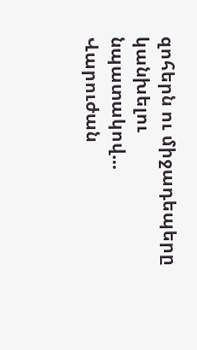զոհերն ու միջադեպերը կանխելու նպատակով...
Վարուժան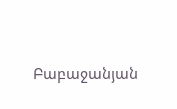Բաբաջանյան